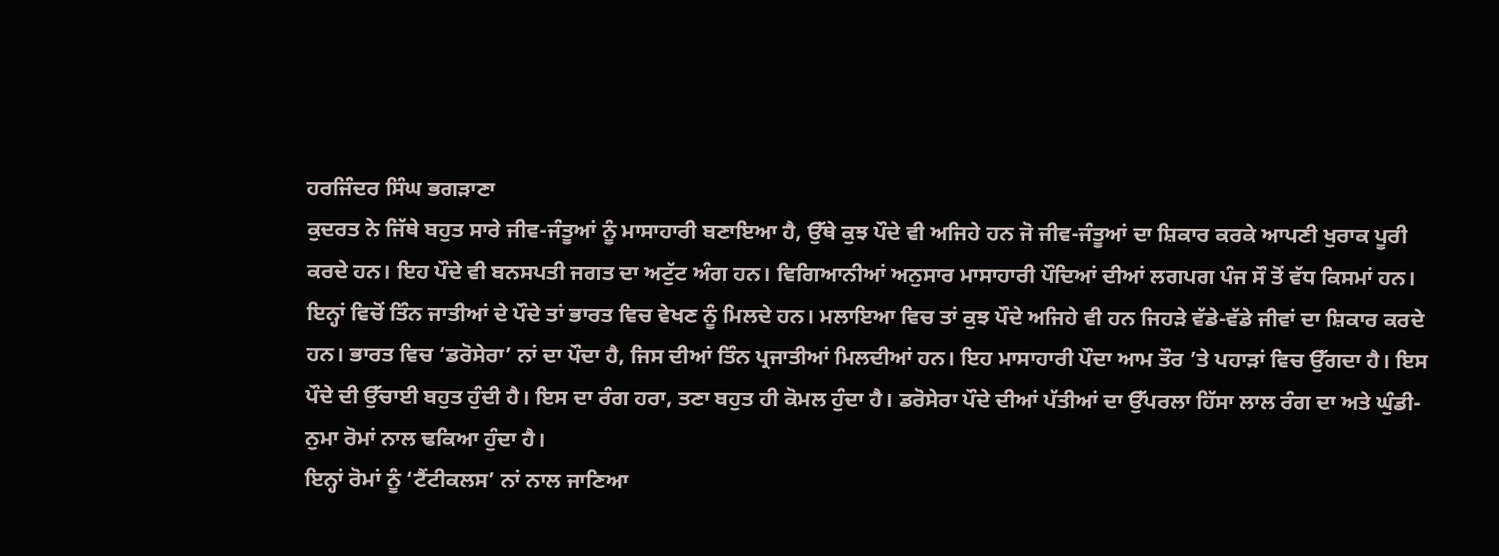ਹਰਜਿੰਦਰ ਸਿੰਘ ਭਗੜਾਣਾ
ਕੁਦਰਤ ਨੇ ਜਿੱਥੇ ਬਹੁਤ ਸਾਰੇ ਜੀਵ-ਜੰਤੂਆਂ ਨੂੰ ਮਾਸਾਹਾਰੀ ਬਣਾਇਆ ਹੈ, ਉੱਥੇ ਕੁਝ ਪੌਦੇ ਵੀ ਅਜਿਹੇ ਹਨ ਜੋ ਜੀਵ-ਜੰਤੂਆਂ ਦਾ ਸ਼ਿਕਾਰ ਕਰਕੇ ਆਪਣੀ ਖੁਰਾਕ ਪੂਰੀ ਕਰਦੇ ਹਨ। ਇਹ ਪੌਦੇ ਵੀ ਬਨਸਪਤੀ ਜਗਤ ਦਾ ਅਟੁੱਟ ਅੰਗ ਹਨ। ਵਿਗਿਆਨੀਆਂ ਅਨੁਸਾਰ ਮਾਸਾਹਾਰੀ ਪੌਦਿਆਂ ਦੀਆਂ ਲਗਪਗ ਪੰਜ ਸੌ ਤੋਂ ਵੱਧ ਕਿਸਮਾਂ ਹਨ। ਇਨ੍ਹਾਂ ਵਿਚੋਂ ਤਿੰਨ ਜਾਤੀਆਂ ਦੇ ਪੌਦੇ ਤਾਂ ਭਾਰਤ ਵਿਚ ਵੇਖਣ ਨੂੰ ਮਿਲਦੇ ਹਨ। ਮਲਾਇਆ ਵਿਚ ਤਾਂ ਕੁਝ ਪੌਦੇ ਅਜਿਹੇ ਵੀ ਹਨ ਜਿਹੜੇ ਵੱਡੇ-ਵੱਡੇ ਜੀਵਾਂ ਦਾ ਸ਼ਿਕਾਰ ਕਰਦੇ ਹਨ। ਭਾਰਤ ਵਿਚ ‘ਡਰੋਸੇਰਾ’ ਨਾਂ ਦਾ ਪੌਦਾ ਹੈ, ਜਿਸ ਦੀਆਂ ਤਿੰਨ ਪ੍ਰਜਾਤੀਆਂ ਮਿਲਦੀਆਂ ਹਨ। ਇਹ ਮਾਸਾਹਾਰੀ ਪੌਦਾ ਆਮ ਤੌਰ ’ਤੇ ਪਹਾੜਾਂ ਵਿਚ ਉੱਗਦਾ ਹੈ। ਇਸ ਪੌਦੇ ਦੀ ਉੱਚਾਈ ਬਹੁਤ ਹੁੰਦੀ ਹੈ। ਇਸ ਦਾ ਰੰਗ ਹਰਾ, ਤਣਾ ਬਹੁਤ ਹੀ ਕੋਮਲ ਹੁੰਦਾ ਹੈ। ਡਰੋਸੇਰਾ ਪੌਦੇ ਦੀਆਂ ਪੱਤੀਆਂ ਦਾ ਉੱਪਰਲਾ ਹਿੱਸਾ ਲਾਲ ਰੰਗ ਦਾ ਅਤੇ ਘੁੰਡੀ-ਨੁਮਾ ਰੋਮਾਂ ਨਾਲ ਢਕਿਆ ਹੁੰਦਾ ਹੈ।
ਇਨ੍ਹਾਂ ਰੋਮਾਂ ਨੂੰ ‘ਟੈਂਟੀਕਲਸ’ ਨਾਂ ਨਾਲ ਜਾਣਿਆ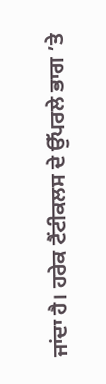ਜਾਂਦਾ ਹੈ। ਹਰੇਕ ਟੈਂਟੀਕਲਸ ਦੇ ਉੱਪਰਲੇ ਭਾਗ ’ਤੇ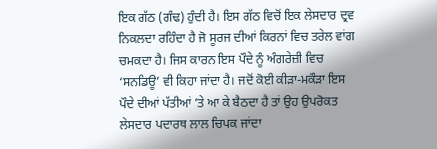ਇਕ ਗੱਠ (ਗੰਢ) ਹੁੰਦੀ ਹੈ। ਇਸ ਗੱਠ ਵਿਚੋਂ ਇਕ ਲੇਸਦਾਰ ਦ੍ਰਵ ਨਿਕਲਦਾ ਰਹਿੰਦਾ ਹੈ ਜੋ ਸੂਰਜ ਦੀਆਂ ਕਿਰਨਾਂ ਵਿਚ ਤਰੇਲ ਵਾਂਗ ਚਮਕਦਾ ਹੈ। ਜਿਸ ਕਾਰਨ ਇਸ ਪੌਦੇ ਨੂੰ ਅੰਗਰੇਜ਼ੀ ਵਿਚ ‘ਸਨਡਿਊ’ ਵੀ ਕਿਹਾ ਜਾਂਦਾ ਹੈ। ਜਦੋਂ ਕੋਈ ਕੀੜਾ-ਮਕੌੜਾ ਇਸ ਪੌਦੇ ਦੀਆਂ ਪੱਤੀਆਂ ’ਤੇ ਆ ਕੇ ਬੈਠਦਾ ਹੈ ਤਾਂ ਉਹ ਉਪਰੋਕਤ ਲੇਸਦਾਰ ਪਦਾਰਥ ਲਾਲ ਚਿਪਕ ਜਾਂਦਾ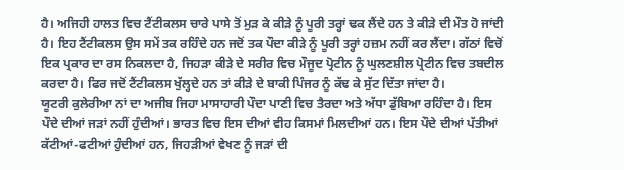ਹੈ। ਅਜਿਹੀ ਹਾਲਤ ਵਿਚ ਟੈਂਟੀਕਲਸ ਚਾਰੇ ਪਾਸੇ ਤੋਂ ਮੁੜ ਕੇ ਕੀੜੇ ਨੂੰ ਪੂਰੀ ਤਰ੍ਹਾਂ ਢਕ ਲੈਂਦੇ ਹਨ ਤੇ ਕੀੜੇ ਦੀ ਮੌਤ ਹੋ ਜਾਂਦੀ ਹੈ। ਇਹ ਟੈਂਟੀਕਲਸ ਉਸ ਸਮੇਂ ਤਕ ਰਹਿੰਦੇ ਹਨ ਜਦੋਂ ਤਕ ਪੌਦਾ ਕੀੜੇ ਨੂੰ ਪੂਰੀ ਤਰ੍ਹਾਂ ਹਜ਼ਮ ਨਹੀਂ ਕਰ ਲੈਂਦਾ। ਗੱਠਾਂ ਵਿਚੋਂ ਇਕ ਪ੍ਰਕਾਰ ਦਾ ਰਸ ਨਿਕਲਦਾ ਹੈ, ਜਿਹੜਾ ਕੀੜੇ ਦੇ ਸਰੀਰ ਵਿਚ ਮੌਜੂਦ ਪ੍ਰੋਟੀਨ ਨੂੰ ਘੁਲਣਸ਼ੀਲ ਪ੍ਰੋਟੀਨ ਵਿਚ ਤਬਦੀਲ ਕਰਦਾ ਹੈ। ਫਿਰ ਜਦੋਂ ਟੈਂਟੀਕਲਸ ਖੁੱਲ੍ਹਦੇ ਹਨ ਤਾਂ ਕੀੜੇ ਦੇ ਬਾਕੀ ਪਿੰਜਰ ਨੂੰ ਕੱਢ ਕੇ ਸੁੱਟ ਦਿੱਤਾ ਜਾਂਦਾ ਹੈ।
ਯੂਟਰੀ ਕੁਲੇਰੀਆ ਨਾਂ ਦਾ ਅਜੀਬ ਜਿਹਾ ਮਾਸਾਹਾਰੀ ਪੌਦਾ ਪਾਣੀ ਵਿਚ ਤੈਰਦਾ ਅਤੇ ਅੱਧਾ ਡੁੱਬਿਆ ਰਹਿੰਦਾ ਹੈ। ਇਸ ਪੌਦੇ ਦੀਆਂ ਜੜਾਂ ਨਹੀਂ ਹੁੰਦੀਆਂ। ਭਾਰਤ ਵਿਚ ਇਸ ਦੀਆਂ ਵੀਹ ਕਿਸਮਾਂ ਮਿਲਦੀਆਂ ਹਨ। ਇਸ ਪੌਦੇ ਦੀਆਂ ਪੱਤੀਆਂ ਕੱਟੀਆਂ-ਫਟੀਆਂ ਹੁੰਦੀਆਂ ਹਨ, ਜਿਹੜੀਆਂ ਵੇਖਣ ਨੂੰ ਜੜਾਂ ਦੀ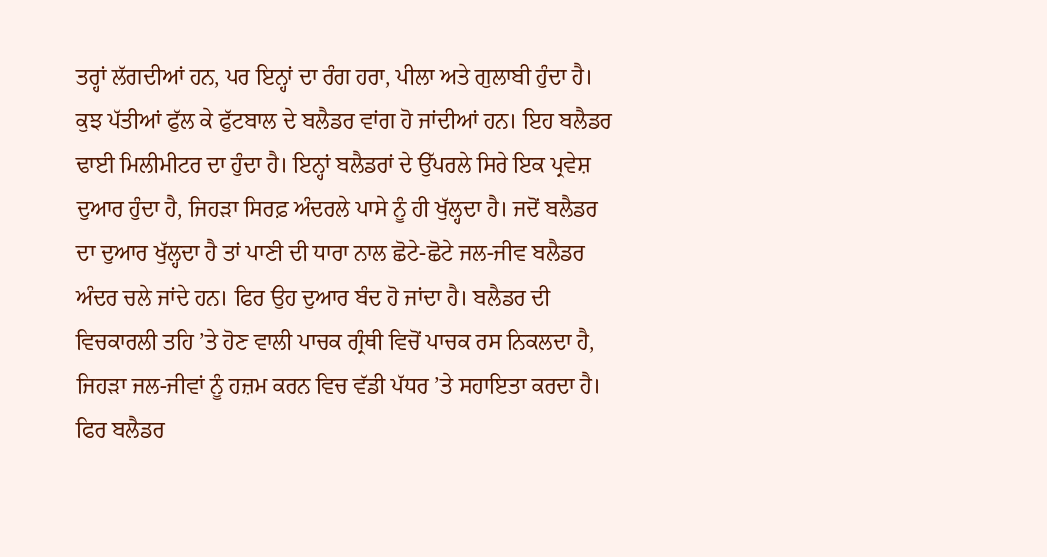ਤਰ੍ਹਾਂ ਲੱਗਦੀਆਂ ਹਨ, ਪਰ ਇਨ੍ਹਾਂ ਦਾ ਰੰਗ ਹਰਾ, ਪੀਲਾ ਅਤੇ ਗੁਲਾਬੀ ਹੁੰਦਾ ਹੈ। ਕੁਝ ਪੱਤੀਆਂ ਫੁੱਲ ਕੇ ਫੁੱਟਬਾਲ ਦੇ ਬਲੈਡਰ ਵਾਂਗ ਹੋ ਜਾਂਦੀਆਂ ਹਨ। ਇਹ ਬਲੈਡਰ ਢਾਈ ਮਿਲੀਮੀਟਰ ਦਾ ਹੁੰਦਾ ਹੈ। ਇਨ੍ਹਾਂ ਬਲੈਡਰਾਂ ਦੇ ਉੱਪਰਲੇ ਸਿਰੇ ਇਕ ਪ੍ਰਵੇਸ਼ ਦੁਆਰ ਹੁੰਦਾ ਹੈ, ਜਿਹੜਾ ਸਿਰਫ਼ ਅੰਦਰਲੇ ਪਾਸੇ ਨੂੰ ਹੀ ਖੁੱਲ੍ਹਦਾ ਹੈ। ਜਦੋਂ ਬਲੈਡਰ ਦਾ ਦੁਆਰ ਖੁੱਲ੍ਹਦਾ ਹੈ ਤਾਂ ਪਾਣੀ ਦੀ ਧਾਰਾ ਨਾਲ ਛੋਟੇ-ਛੋਟੇ ਜਲ-ਜੀਵ ਬਲੈਡਰ ਅੰਦਰ ਚਲੇ ਜਾਂਦੇ ਹਨ। ਫਿਰ ਉਹ ਦੁਆਰ ਬੰਦ ਹੋ ਜਾਂਦਾ ਹੈ। ਬਲੈਡਰ ਦੀ ਵਿਚਕਾਰਲੀ ਤਹਿ ’ਤੇ ਹੋਣ ਵਾਲੀ ਪਾਚਕ ਗ੍ਰੰਥੀ ਵਿਚੋਂ ਪਾਚਕ ਰਸ ਨਿਕਲਦਾ ਹੈ, ਜਿਹੜਾ ਜਲ-ਜੀਵਾਂ ਨੂੰ ਹਜ਼ਮ ਕਰਨ ਵਿਚ ਵੱਡੀ ਪੱਧਰ ’ਤੇ ਸਹਾਇਤਾ ਕਰਦਾ ਹੈ। ਫਿਰ ਬਲੈਡਰ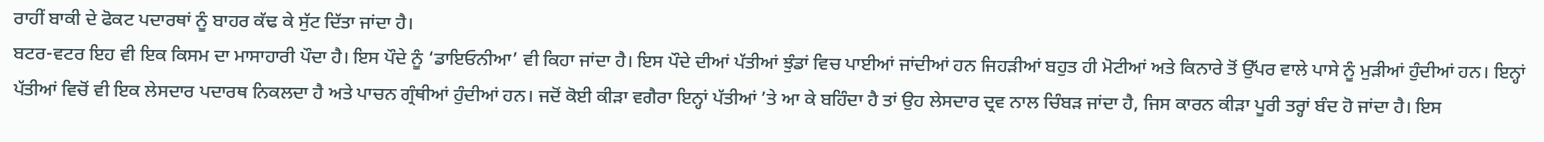ਰਾਹੀਂ ਬਾਕੀ ਦੇ ਫੋਕਟ ਪਦਾਰਥਾਂ ਨੂੰ ਬਾਹਰ ਕੱਢ ਕੇ ਸੁੱਟ ਦਿੱਤਾ ਜਾਂਦਾ ਹੈ।
ਬਟਰ-ਵਟਰ ਇਹ ਵੀ ਇਕ ਕਿਸਮ ਦਾ ਮਾਸਾਹਾਰੀ ਪੌਦਾ ਹੈ। ਇਸ ਪੌਦੇ ਨੂੰ ‘ਡਾਇਓਨੀਆ’ ਵੀ ਕਿਹਾ ਜਾਂਦਾ ਹੈ। ਇਸ ਪੌਦੇ ਦੀਆਂ ਪੱਤੀਆਂ ਝੁੰਡਾਂ ਵਿਚ ਪਾਈਆਂ ਜਾਂਦੀਆਂ ਹਨ ਜਿਹੜੀਆਂ ਬਹੁਤ ਹੀ ਮੋਟੀਆਂ ਅਤੇ ਕਿਨਾਰੇ ਤੋਂ ਉੱਪਰ ਵਾਲੇ ਪਾਸੇ ਨੂੰ ਮੁੜੀਆਂ ਹੁੰਦੀਆਂ ਹਨ। ਇਨ੍ਹਾਂ ਪੱਤੀਆਂ ਵਿਚੋਂ ਵੀ ਇਕ ਲੇਸਦਾਰ ਪਦਾਰਥ ਨਿਕਲਦਾ ਹੈ ਅਤੇ ਪਾਚਨ ਗ੍ਰੰਥੀਆਂ ਹੁੰਦੀਆਂ ਹਨ। ਜਦੋਂ ਕੋਈ ਕੀੜਾ ਵਗੈਰਾ ਇਨ੍ਹਾਂ ਪੱਤੀਆਂ ’ਤੇ ਆ ਕੇ ਬਹਿੰਦਾ ਹੈ ਤਾਂ ਉਹ ਲੇਸਦਾਰ ਦ੍ਰਵ ਨਾਲ ਚਿੰਬੜ ਜਾਂਦਾ ਹੈ, ਜਿਸ ਕਾਰਨ ਕੀੜਾ ਪੂਰੀ ਤਰ੍ਹਾਂ ਬੰਦ ਹੋ ਜਾਂਦਾ ਹੈ। ਇਸ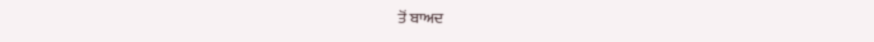ਤੋਂ ਬਾਅਦ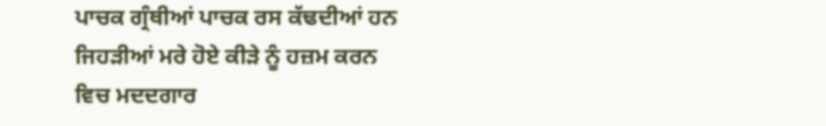ਪਾਚਕ ਗ੍ਰੰਥੀਆਂ ਪਾਚਕ ਰਸ ਕੱਢਦੀਆਂ ਹਨ ਜਿਹੜੀਆਂ ਮਰੇ ਹੋਏ ਕੀੜੇ ਨੂੰ ਹਜ਼ਮ ਕਰਨ ਵਿਚ ਮਦਦਗਾਰ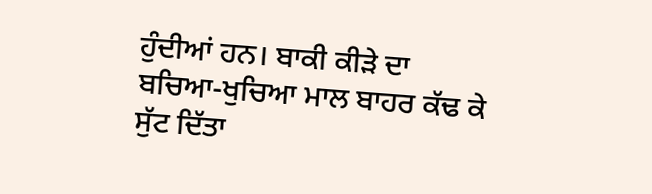ਹੁੰਦੀਆਂ ਹਨ। ਬਾਕੀ ਕੀੜੇ ਦਾ ਬਚਿਆ-ਖੁਚਿਆ ਮਾਲ ਬਾਹਰ ਕੱਢ ਕੇ ਸੁੱਟ ਦਿੱਤਾ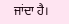ਜਾਂਦਾ ਹੈ।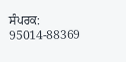ਸੰਪਰਕ: 95014-88369